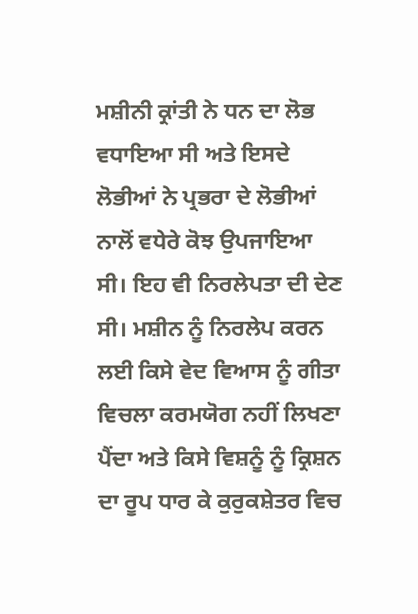ਮਸ਼ੀਨੀ ਕ੍ਰਾਂਤੀ ਨੇ ਧਨ ਦਾ ਲੋਭ ਵਧਾਇਆ ਸੀ ਅਤੇ ਇਸਦੇ ਲੋਭੀਆਂ ਨੇ ਪ੍ਰਭਰਾ ਦੇ ਲੋਭੀਆਂ ਨਾਲੋਂ ਵਧੇਰੇ ਕੋਝ ਉਪਜਾਇਆ ਸੀ। ਇਹ ਵੀ ਨਿਰਲੇਪਤਾ ਦੀ ਦੇਣ ਸੀ। ਮਸ਼ੀਨ ਨੂੰ ਨਿਰਲੇਪ ਕਰਨ ਲਈ ਕਿਸੇ ਵੇਦ ਵਿਆਸ ਨੂੰ ਗੀਤਾ ਵਿਚਲਾ ਕਰਮਯੋਗ ਨਹੀਂ ਲਿਖਣਾ ਪੈਂਦਾ ਅਤੇ ਕਿਸੇ ਵਿਸ਼ਨੂੰ ਨੂੰ ਕ੍ਰਿਸ਼ਨ ਦਾ ਰੂਪ ਧਾਰ ਕੇ ਕੁਰੁਕਸ਼ੇਤਰ ਵਿਚ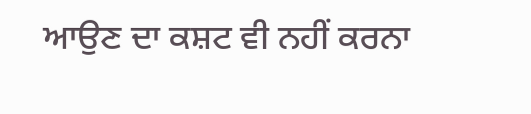ਆਉਣ ਦਾ ਕਸ਼ਟ ਵੀ ਨਹੀਂ ਕਰਨਾ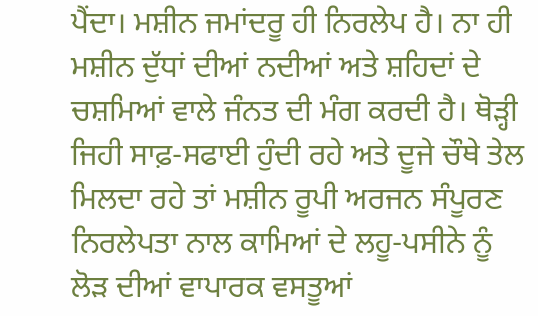ਪੈਂਦਾ। ਮਸ਼ੀਨ ਜਮਾਂਦਰੂ ਹੀ ਨਿਰਲੇਪ ਹੈ। ਨਾ ਹੀ ਮਸ਼ੀਨ ਦੁੱਧਾਂ ਦੀਆਂ ਨਦੀਆਂ ਅਤੇ ਸ਼ਹਿਦਾਂ ਦੇ ਚਸ਼ਮਿਆਂ ਵਾਲੇ ਜੰਨਤ ਦੀ ਮੰਗ ਕਰਦੀ ਹੈ। ਥੋੜ੍ਹੀ ਜਿਹੀ ਸਾਫ਼-ਸਫਾਈ ਹੁੰਦੀ ਰਹੇ ਅਤੇ ਦੂਜੇ ਚੌਥੇ ਤੇਲ ਮਿਲਦਾ ਰਹੇ ਤਾਂ ਮਸ਼ੀਨ ਰੂਪੀ ਅਰਜਨ ਸੰਪੂਰਣ ਨਿਰਲੇਪਤਾ ਨਾਲ ਕਾਮਿਆਂ ਦੇ ਲਹੂ-ਪਸੀਨੇ ਨੂੰ ਲੋੜ ਦੀਆਂ ਵਾਪਾਰਕ ਵਸਤੂਆਂ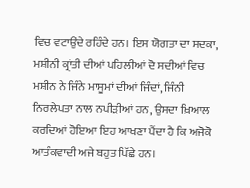ਵਿਚ ਵਟਾਉਂਦੇ ਰਹਿੰਦੇ ਹਨ। ਇਸ ਯੋਗਤਾ ਦਾ ਸਦਕਾ, ਮਸ਼ੀਨੀ ਕ੍ਰਾਂਤੀ ਦੀਆਂ ਪਹਿਲੀਆਂ ਦੋ ਸਦੀਆਂ ਵਿਚ ਮਸ਼ੀਨ ਨੇ ਜਿੰਨੇ ਮਾਸੂਮਾਂ ਦੀਆਂ ਜਿੰਦਾਂ, ਜਿੰਨੀ ਨਿਰਲੇਪਤਾ ਨਾਲ ਨਪੀੜੀਆਂ ਹਨ, ਉਸਦਾ ਖ਼ਿਆਲ ਕਰਦਿਆਂ ਹੋਇਆ ਇਹ ਆਖਣਾ ਪੈਂਦਾ ਹੈ ਕਿ ਅਜੋਕੋ ਆਤੰਕਵਾਦੀ ਅਜੇ ਬਹੁਤ ਪਿੱਛੇ ਹਨ।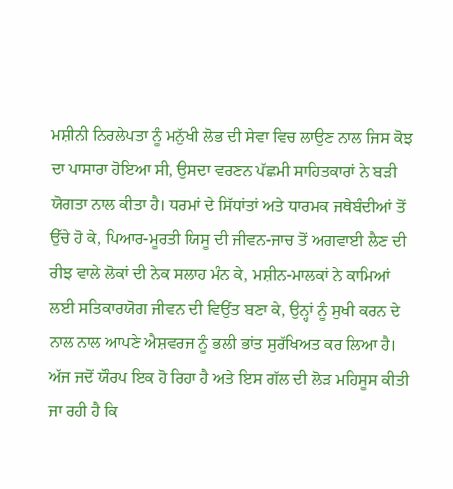ਮਸ਼ੀਨੀ ਨਿਰਲੇਪਤਾ ਨੂੰ ਮਨੁੱਖੀ ਲੋਭ ਦੀ ਸੇਵਾ ਵਿਚ ਲਾਉਣ ਨਾਲ ਜਿਸ ਕੋਝ ਦਾ ਪਾਸਾਰਾ ਹੋਇਆ ਸੀ, ਉਸਦਾ ਵਰਣਨ ਪੱਛਮੀ ਸਾਹਿਤਕਾਰਾਂ ਨੇ ਬੜੀ ਯੋਗਤਾ ਨਾਲ ਕੀਤਾ ਹੈ। ਧਰਮਾਂ ਦੇ ਸਿੱਧਾਂਤਾਂ ਅਤੇ ਧਾਰਮਕ ਜਥੇਬੰਦੀਆਂ ਤੋਂ ਉੱਚੇ ਹੋ ਕੇ, ਪਿਆਰ-ਮੂਰਤੀ ਯਿਸੂ ਦੀ ਜੀਵਨ-ਜਾਚ ਤੋਂ ਅਗਵਾਈ ਲੈਣ ਦੀ ਰੀਝ ਵਾਲੇ ਲੋਕਾਂ ਦੀ ਨੇਕ ਸਲਾਹ ਮੰਨ ਕੇ, ਮਸ਼ੀਨ-ਮਾਲਕਾਂ ਨੇ ਕਾਮਿਆਂ ਲਈ ਸਤਿਕਾਰਯੋਗ ਜੀਵਨ ਦੀ ਵਿਉਂਤ ਬਣਾ ਕੇ, ਉਨ੍ਹਾਂ ਨੂੰ ਸੁਖੀ ਕਰਨ ਦੇ ਨਾਲ ਨਾਲ ਆਪਣੇ ਐਸ਼ਵਰਜ ਨੂੰ ਭਲੀ ਭਾਂਤ ਸੁਰੱਖਿਅਤ ਕਰ ਲਿਆ ਹੈ। ਅੱਜ ਜਦੋਂ ਯੌਰਪ ਇਕ ਹੋ ਰਿਹਾ ਹੈ ਅਤੇ ਇਸ ਗੱਲ ਦੀ ਲੋੜ ਮਹਿਸੂਸ ਕੀਤੀ ਜਾ ਰਹੀ ਹੈ ਕਿ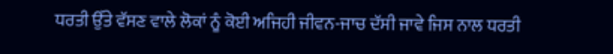ਧਰਤੀ ਉੱਤੇ ਵੱਸਣ ਵਾਲੇ ਲੋਕਾਂ ਨੂੰ ਕੋਈ ਅਜਿਹੀ ਜੀਵਨ-ਜਾਚ ਦੱਸੀ ਜਾਵੇ ਜਿਸ ਨਾਲ ਧਰਤੀ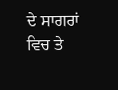ਦੇ ਸਾਗਰਾਂ ਵਿਚ ਤੇ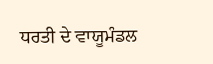ਧਰਤੀ ਦੇ ਵਾਯੂਮੰਡਲ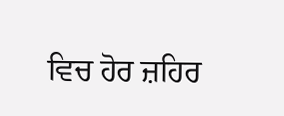ਵਿਚ ਹੋਰ ਜ਼ਹਿਰ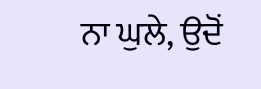ਨਾ ਘੁਲੇ, ਉਦੋਂ